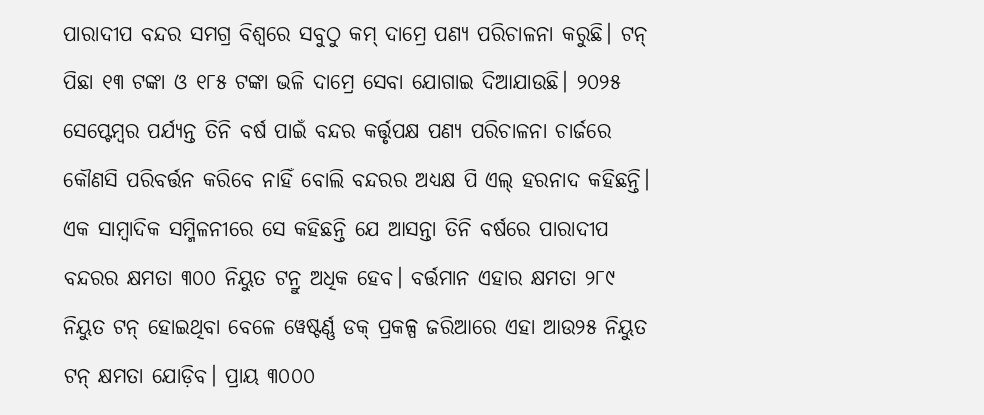ପାରାଦୀପ ବନ୍ଦର ସମଗ୍ର ବିଶ୍ବରେ ସବୁଠୁ କମ୍ ଦାମ୍ରେ ପଣ୍ୟ ପରିଚାଳନା କରୁଛି। ଟନ୍ ପିଛା ୧୩ ଟଙ୍କା ଓ ୧୮୫ ଟଙ୍କା ଭଳି ଦାମ୍ରେ ସେବା ଯୋଗାଇ ଦିଆଯାଉଛି। ୨୦୨୫ ସେପ୍ଟେମ୍ବର ପର୍ଯ୍ୟନ୍ତ ତିନି ବର୍ଷ ପାଇଁ ବନ୍ଦର କର୍ତ୍ତୃପକ୍ଷ ପଣ୍ୟ ପରିଚାଳନା ଚାର୍ଜରେ କୌଣସି ପରିବର୍ତ୍ତନ କରିବେ ନାହିଁ ବୋଲି ବନ୍ଦରର ଅଧ୍ୟକ୍ଷ ପି ଏଲ୍ ହରନାଦ କହିଛନ୍ତି।
ଏକ ସାମ୍ବାଦିକ ସମ୍ମିଳନୀରେ ସେ କହିଛନ୍ତି ଯେ ଆସନ୍ତା ତିନି ବର୍ଷରେ ପାରାଦୀପ ବନ୍ଦରର କ୍ଷମତା ୩୦୦ ନିୟୁତ ଟନ୍ରୁ ଅଧିକ ହେବ। ବର୍ତ୍ତମାନ ଏହାର କ୍ଷମତା ୨୮୯ ନିୟୁତ ଟନ୍ ହୋଇଥିବା ବେଳେ ୱେଷ୍ଟର୍ଣ୍ଣ ଡକ୍ ପ୍ରକଳ୍ପ ଜରିଆରେ ଏହା ଆଉ୨୫ ନିୟୁତ ଟନ୍ କ୍ଷମତା ଯୋଡ଼ିବ। ପ୍ରାୟ ୩୦୦୦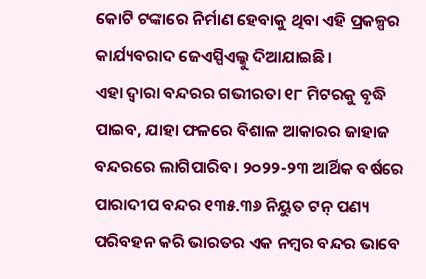କୋଟି ଟଙ୍କାରେ ନିର୍ମାଣ ହେବାକୁ ଥିବା ଏହି ପ୍ରକଳ୍ପର କାର୍ଯ୍ୟବରାଦ ଜେଏସ୍ପିଏଲ୍କୁ ଦିଆଯାଇଛି।
ଏହା ଦ୍ବାରା ବନ୍ଦରର ଗଭୀରତା ୧୮ ମିଟରକୁ ବୃଦ୍ଧି ପାଇବ, ଯାହା ଫଳରେ ବିଶାଳ ଆକାରର ଜାହାଜ ବନ୍ଦରରେ ଲାଗିପାରିବ। ୨୦୨୨-୨୩ ଆର୍ଥିକ ବର୍ଷରେ ପାରାଦୀପ ବନ୍ଦର ୧୩୫.୩୬ ନିୟୁତ ଟନ୍ ପଣ୍ୟ ପରିବହନ କରି ଭାରତର ଏକ ନମ୍ବର ବନ୍ଦର ଭାବେ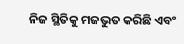ନିଜ ସ୍ଥିତିକୁ ମଜଭୁତ କରିଛି ଏବଂ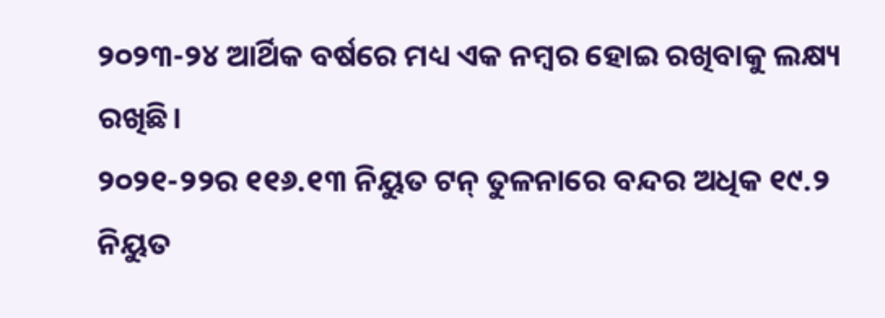୨୦୨୩-୨୪ ଆର୍ଥିକ ବର୍ଷରେ ମଧ୍ୟ ଏକ ନମ୍ବର ହୋଇ ରଖିବାକୁ ଲକ୍ଷ୍ୟ ରଖିଛି।
୨୦୨୧-୨୨ର ୧୧୬.୧୩ ନିୟୁତ ଟନ୍ ତୁଳନାରେ ବନ୍ଦର ଅଧିକ ୧୯.୨ ନିୟୁତ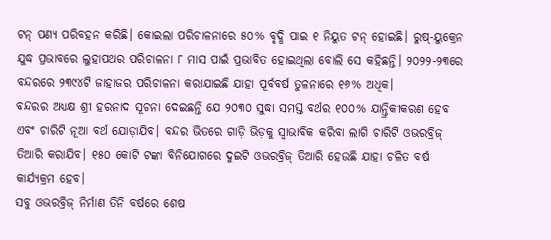ଟନ୍ ପଣ୍ୟ ପରିବହନ କରିଛି। କୋଇଲା ପରିଚାଳନାରେ ୫୦% ବୃଦ୍ଧି ପାଇ ୧ ନିୟୁତ ଟନ୍ ହୋଇଛି। ରୁଷ୍-ୟୁକ୍ରେନ ଯୁଦ୍ଧ ପ୍ରଭାବରେ ଲୁହାପଥର ପରିଚାଳନା ୮ ମାସ ପାଇଁ ପ୍ରଭାବିତ ହୋଇଥିଲା ବୋଲି ସେ କହିଛନ୍ତି। ୨୦୨୨-୨୩ରେ ବନ୍ଦରରେ ୨୩୯୪ଟି ଜାହାଜର ପରିଚାଳନା କରାଯାଇଛି ଯାହା ପୂର୍ବବର୍ଷ ତୁଳନାରେ ୧୬% ଅଧିକ।
ବନ୍ଦରର ଅଧ୍ୟକ୍ଷ ଶ୍ରୀ ହରନାଦ ସୂଚନା ଦେଇଛନ୍ତି ଯେ ୨୦୩୦ ସୁଦ୍ଧା ସମସ୍ତ ବର୍ଥର ୧୦୦% ଯାନ୍ତ୍ରିକୀକରଣ ହେବ ଏବଂ ଚାରିଟି ନୂଆ ବର୍ଥ ଯୋଡ଼ାଯିବ। ବନ୍ଦର ଭିତରେ ଗାଡ଼ି ଭିଡ଼କୁ ସ୍ବାଭାବିକ କରିବା ଲାଗି ଚାରିଟି ଓଭରବ୍ରିଜ୍ ତିଆରି କରାଯିବ। ୧୫୦ କୋଟି ଟଙ୍କା ବିନିଯୋଗରେ ଦୁଇଟି ଓଭରବ୍ରିଜ୍ ତିଆରି ହେଉଛି ଯାହା ଚଳିତ ବର୍ଷ କାର୍ଯ୍ୟକ୍ରମ ହେବ।
ସବୁ ଓଭରବ୍ରିଜ୍ ନିର୍ମାଣ ତିନି ବର୍ଷରେ ଶେଷ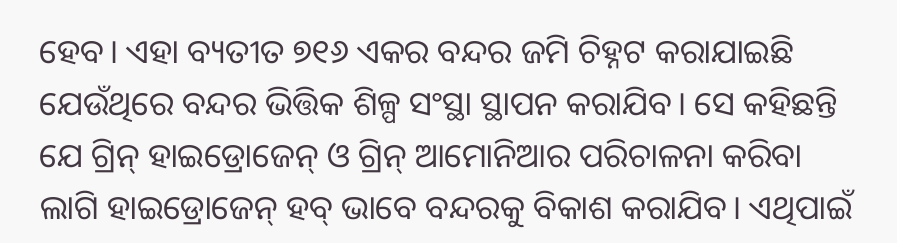ହେବ। ଏହା ବ୍ୟତୀତ ୭୧୬ ଏକର ବନ୍ଦର ଜମି ଚିହ୍ନଟ କରାଯାଇଛି ଯେଉଁଥିରେ ବନ୍ଦର ଭିତ୍ତିକ ଶିଳ୍ପ ସଂସ୍ଥା ସ୍ଥାପନ କରାଯିବ। ସେ କହିଛନ୍ତି ଯେ ଗ୍ରିନ୍ ହାଇଡ୍ରୋଜେନ୍ ଓ ଗ୍ରିନ୍ ଆମୋନିଆର ପରିଚାଳନା କରିବା ଲାଗି ହାଇଡ୍ରୋଜେନ୍ ହବ୍ ଭାବେ ବନ୍ଦରକୁ ବିକାଶ କରାଯିବ। ଏଥିପାଇଁ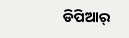ଡିପିଆର୍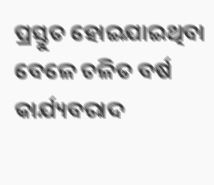ପ୍ରସ୍ତୁତ ହୋଇଯାଇଥିବା ବେଳେ ଚଳିତ ବର୍ଷ କାର୍ଯ୍ୟବରାଦ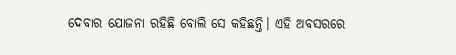ଦେବାର ଯୋଜନା ରହିଛି ବୋଲି ସେ କହିଛନ୍ତି। ଏହି ଅବସରରେ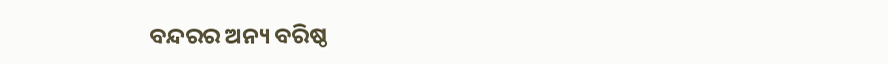ବନ୍ଦରର ଅନ୍ୟ ବରିଷ୍ଠ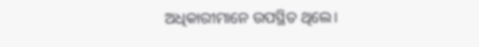ଅଧିକାରୀମାନେ ଉପସ୍ଥିତ ଥିଲେ।